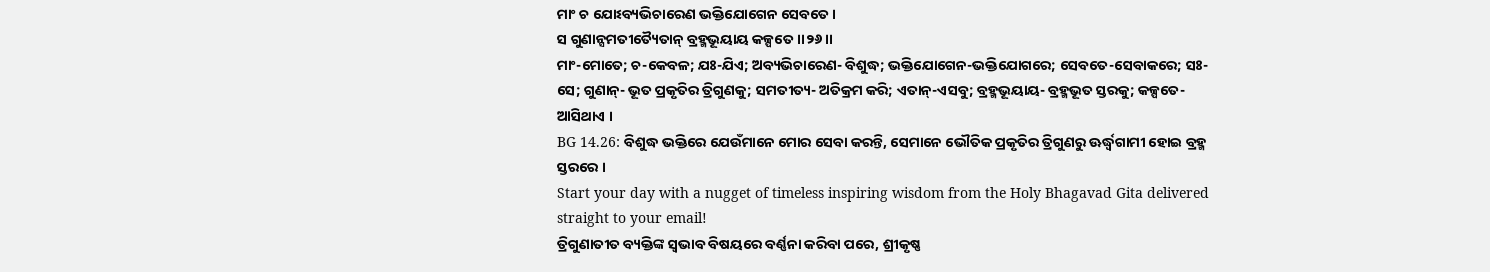ମାଂ ଚ ଯୋଽବ୍ୟଭିଚାରେଣ ଭକ୍ତିଯୋଗେନ ସେବତେ ।
ସ ଗୁଣାନ୍ସମତୀତ୍ୟୈତାନ୍ ବ୍ରହ୍ମଭୂୟାୟ କଳ୍ପତେ ।।୨୬।।
ମାଂ-ମୋତେ; ଚ-କେବଳ; ଯଃ-ଯିଏ; ଅବ୍ୟଭିଚାରେଣ- ବିଶୁଦ୍ଧ; ଭକ୍ତିଯୋଗେନ-ଭକ୍ତିଯୋଗରେ; ସେବତେ-ସେବାକରେ; ସଃ-ସେ; ଗୁଣାନ୍- ଭୂତ ପ୍ରକୃତିର ତ୍ରିଗୁଣକୁ; ସମତୀତ୍ୟ- ଅତିକ୍ରମ କରି; ଏତାନ୍-ଏସବୁ; ବ୍ରହ୍ମଭୂୟାୟ- ବ୍ରହ୍ମଭୂତ ସ୍ତରକୁ; କଳ୍ପତେ- ଆସିଥାଏ ।
BG 14.26: ବିଶୁଦ୍ଧ ଭକ୍ତିରେ ଯେଉଁମାନେ ମୋର ସେବା କରନ୍ତି, ସେମାନେ ଭୌତିକ ପ୍ରକୃତିର ତ୍ରିଗୁଣରୁ ଊର୍ଦ୍ଧ୍ୱଗାମୀ ହୋଇ ବ୍ରହ୍ମ ସ୍ତରରେ ।
Start your day with a nugget of timeless inspiring wisdom from the Holy Bhagavad Gita delivered straight to your email!
ତ୍ରିଗୁଣାତୀତ ବ୍ୟକ୍ତିଙ୍କ ସ୍ୱଭାବ ବିଷୟରେ ବର୍ଣ୍ଣନା କରିବା ପରେ, ଶ୍ରୀକୃଷ୍ଣ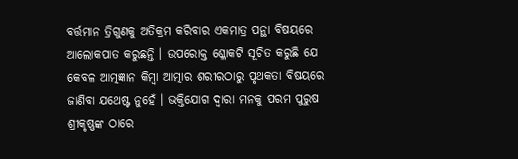ବର୍ତ୍ତମାନ ତ୍ରିଗୁଣକୁ ଅତିକ୍ରମ କରିବାର ଏକମାତ୍ର ପନ୍ଥା ବିଷୟରେ ଆଲୋକପାତ କରୁଛନ୍ତି । ଉପରୋକ୍ତ ଶ୍ଳୋକଟି ସୂଚିତ କରୁଛି ଯେ କେବଳ ଆତ୍ମଜ୍ଞାନ କିମ୍ବା ଆତ୍ମାର ଶରୀରଠାରୁ ପୃଥକତା ବିଷୟରେ ଜାଣିବା ଯଥେଷ୍ଟ ନୁହେଁ । ଭକ୍ତିଯୋଗ ଦ୍ୱାରା ମନକୁ ପରମ ପୁରୁଷ ଶ୍ରୀକୃଷ୍ଣଙ୍କ ଠାରେ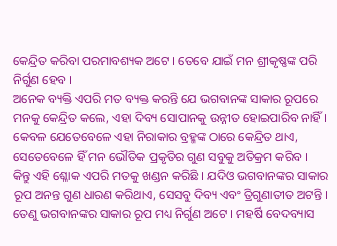କେନ୍ଦ୍ରିତ କରିବା ପରମାବଶ୍ୟକ ଅଟେ । ତେବେ ଯାଇଁ ମନ ଶ୍ରୀକୃଷ୍ଣଙ୍କ ପରି ନିର୍ଗୁଣ ହେବ ।
ଅନେକ ବ୍ୟକ୍ତି ଏପରି ମତ ବ୍ୟକ୍ତ କରନ୍ତି ଯେ ଭଗବାନଙ୍କ ସାକାର ରୂପରେ ମନକୁ କେନ୍ଦ୍ରିତ କଲେ, ଏହା ଦିବ୍ୟ ସୋପାନକୁ ଉନ୍ନୀତ ହୋଇପାରିବ ନାହିଁ । କେବଳ ଯେତେବେଳେ ଏହା ନିରାକାର ବ୍ରହ୍ମଙ୍କ ଠାରେ କେନ୍ଦ୍ରିତ ଥାଏ, ସେତେବେଳେ ହିଁ ମନ ଭୌତିକ ପ୍ରକୃତିର ଗୁଣ ସବୁକୁ ଅତିକ୍ରମ କରିବ । କିନ୍ତୁ ଏହି ଶ୍ଳୋକ ଏପରି ମତକୁ ଖଣ୍ଡନ କରିଛି । ଯଦିଓ ଭଗବାନଙ୍କର ସାକାର ରୂପ ଅନନ୍ତ ଗୁଣ ଧାରଣ କରିଥାଏ, ସେସବୁ ଦିବ୍ୟ ଏବଂ ତ୍ରିଗୁଣାତୀତ ଅଟନ୍ତି । ତେଣୁ ଭଗବାନଙ୍କର ସାକାର ରୂପ ମଧ୍ୟ ନିର୍ଗୁଣ ଅଟେ । ମହର୍ଷି ବେଦବ୍ୟାସ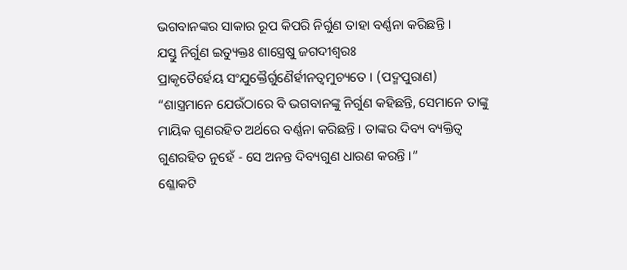ଭଗବାନଙ୍କର ସାକାର ରୂପ କିପରି ନିର୍ଗୁଣ ତାହା ବର୍ଣ୍ଣନା କରିଛନ୍ତି ।
ଯସ୍ତୁ ନିର୍ଗୁଣ ଇତ୍ୟୁକ୍ତଃ ଶାସ୍ତ୍ରେଷୁ ଜଗଦୀଶ୍ୱରଃ
ପ୍ରାକୃତୈର୍ହେୟ ସଂଯୁକ୍ତୈର୍ଗୁଣୈର୍ହୀନତ୍ୱମୁଚ୍ୟତେ । (ପଦ୍ମପୁରାଣ)
“ଶାସ୍ତ୍ରମାନେ ଯେଉଁଠାରେ ବି ଭଗବାନଙ୍କୁ ନିର୍ଗୁଣ କହିଛନ୍ତି, ସେମାନେ ତାଙ୍କୁ ମାୟିକ ଗୁଣରହିତ ଅର୍ଥରେ ବର୍ଣ୍ଣନା କରିଛନ୍ତି । ତାଙ୍କର ଦିବ୍ୟ ବ୍ୟକ୍ତିତ୍ୱ ଗୁଣରହିତ ନୁହେଁ - ସେ ଅନନ୍ତ ଦିବ୍ୟଗୁଣ ଧାରଣ କରନ୍ତି ।”
ଶ୍ଳୋକଟି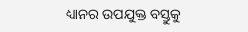ଧ୍ୟାନର ଉପଯୁକ୍ତ ବସ୍ତୁକୁ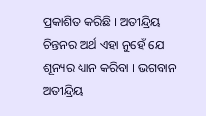ପ୍ରକାଶିତ କରିଛି । ଅତୀନ୍ଦ୍ରିୟ ଚିନ୍ତନର ଅର୍ଥ ଏହା ନୁହେଁ ଯେ ଶୂନ୍ୟର ଧ୍ୟାନ କରିବା । ଭଗବାନ ଅତୀନ୍ଦ୍ରିୟ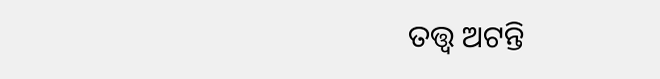ତତ୍ତ୍ୱ ଅଟନ୍ତି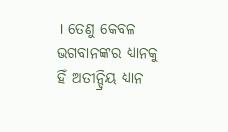। ତେଣୁ କେବଳ ଭଗବାନଙ୍କର ଧ୍ୟାନକୁ ହିଁ ଅତୀନ୍ଦ୍ରିୟ ଧ୍ୟାନ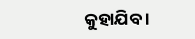କୁହାଯିବ ।